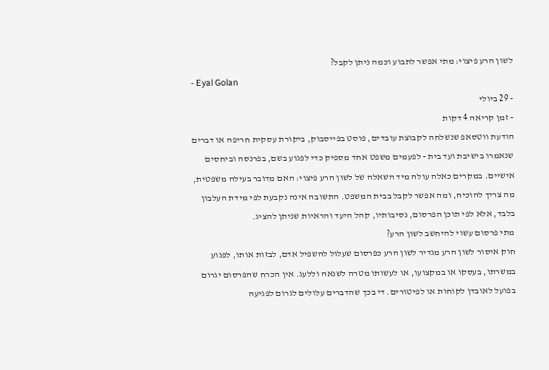לשון הרע פיצוי: מתי אפשר לתבוע וכמה ניתן לקבל?
- Eyal Golan
- 29 ביולי
- זמן קריאה 4 דקות
הודעת ווטסאפ שנשלחה לקבוצת עובדים, פוסט בפייסבוק, ביקורת עסקית חריפה או דברים שנאמרו בישיבת ועד בית - לפעמים משפט אחד מספיק כדי לפגוע בשם, בפרנסה וביחסים אישיים. במקרים כאלה עולה מיד השאלה של לשון הרע פיצוי: האם מדובר בעילה משפטית, מה צריך להוכיח, ומה אפשר לקבל בבית המשפט. התשובה אינה נקבעת לפי מידת העלבון בלבד, אלא לפי תוכן הפרסום, נסיבותיו, קהל היעד והראיות שניתן להציג.
מתי פרסום עשוי להיחשב לשון הרע?
חוק איסור לשון הרע מגדיר לשון הרע כפרסום שעלול להשפיל אדם, לבזות אותו, לפגוע במשרתו, בעסקו או במקצועו, או לעשותו מטרה לשנאה וללעג. אין הכרח שהפרסום יגרום בפועל לאובדן לקוחות או לפיטורים. די בכך שהדברים עלולים לגרום לפגיעה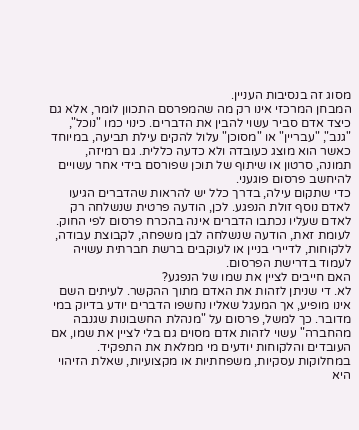מסוג זה בנסיבות העניין.
המבחן המרכזי אינו רק מה שהמפרסם התכוון לומר, אלא גם כיצד אדם סביר עשוי להבין את הדברים. כינוי כמו "נוכל", "גנב", "עבריין" או "מסוכן" עלול להקים עילת תביעה, במיוחד כאשר הוא מוצג כעובדה ולא כדעה כללית. גם רמיזה, תמונה, סרטון או שיתוף של תוכן שפורסם בידי אחר עשויים להיחשב פרסום פוגעני.
כדי שתקום עילה, בדרך כלל יש להראות שהדברים הגיעו לאדם נוסף זולת הנפגע. לכן, הודעה פרטית שנשלחה רק לאדם שעליו נכתבו הדברים אינה בהכרח פרסום לפי החוק. לעומת זאת, הודעה שנשלחה לבן משפחה, לקבוצת עבודה, ללקוחות, לדיירי בניין או לעוקבים ברשת חברתית עשויה לעמוד בדרישת הפרסום.
האם חייבים לציין את שמו של הנפגע?
לא. די שניתן לזהות את האדם מתוך ההקשר. לעיתים השם אינו מופיע, אך המעגל שאליו נחשפו הדברים יודע בדיוק במי מדובר. כך למשל, פרסום על "מנהלת החשבונות שגנבה מהחברה" עשוי לזהות אדם מסוים גם בלי לציין את שמו, אם העובדים והלקוחות יודעים מי ממלאת את התפקיד.
במחלוקות עסקיות, משפחתיות או מקצועיות, שאלת הזיהוי היא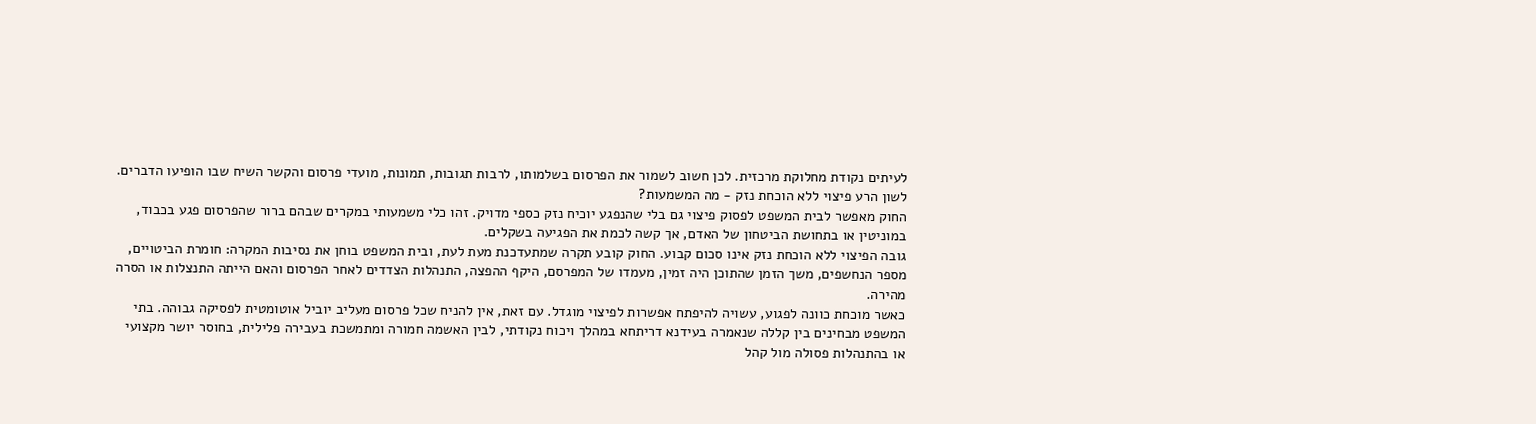לעיתים נקודת מחלוקת מרכזית. לכן חשוב לשמור את הפרסום בשלמותו, לרבות תגובות, תמונות, מועדי פרסום והקשר השיח שבו הופיעו הדברים.
לשון הרע פיצוי ללא הוכחת נזק - מה המשמעות?
החוק מאפשר לבית המשפט לפסוק פיצוי גם בלי שהנפגע יוכיח נזק כספי מדויק. זהו כלי משמעותי במקרים שבהם ברור שהפרסום פגע בכבוד, במוניטין או בתחושת הביטחון של האדם, אך קשה לכמת את הפגיעה בשקלים.
גובה הפיצוי ללא הוכחת נזק אינו סכום קבוע. החוק קובע תקרה שמתעדכנת מעת לעת, ובית המשפט בוחן את נסיבות המקרה: חומרת הביטויים, מספר הנחשפים, משך הזמן שהתוכן היה זמין, מעמדו של המפרסם, היקף ההפצה, התנהלות הצדדים לאחר הפרסום והאם הייתה התנצלות או הסרה מהירה.
כאשר מוכחת כוונה לפגוע, עשויה להיפתח אפשרות לפיצוי מוגדל. עם זאת, אין להניח שכל פרסום מעליב יוביל אוטומטית לפסיקה גבוהה. בתי המשפט מבחינים בין קללה שנאמרה בעידנא דריתחא במהלך ויכוח נקודתי, לבין האשמה חמורה ומתמשכת בעבירה פלילית, בחוסר יושר מקצועי או בהתנהלות פסולה מול קהל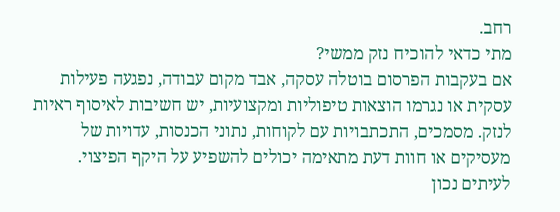רחב.
מתי כדאי להוכיח נזק ממשי?
אם בעקבות הפרסום בוטלה עסקה, אבד מקום עבודה, נפגעה פעילות עסקית או נגרמו הוצאות טיפוליות ומקצועיות, יש חשיבות לאיסוף ראיות לנזק. מסמכים, התכתבויות עם לקוחות, נתוני הכנסות, עדויות של מעסיקים או חוות דעת מתאימה יכולים להשפיע על היקף הפיצוי.
לעיתים נכון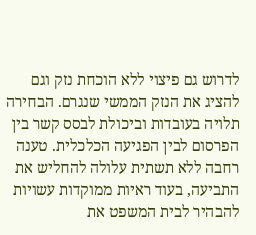לדרוש גם פיצוי ללא הוכחת נזק וגם להציג את הנזק הממשי שנגרם. הבחירה תלויה בעובדות וביכולת לבסס קשר בין הפרסום לבין הפגיעה הכלכלית. טענה רחבה ללא תשתית עלולה להחליש את התביעה, בעוד ראיות ממוקדות עשויות להבהיר לבית המשפט את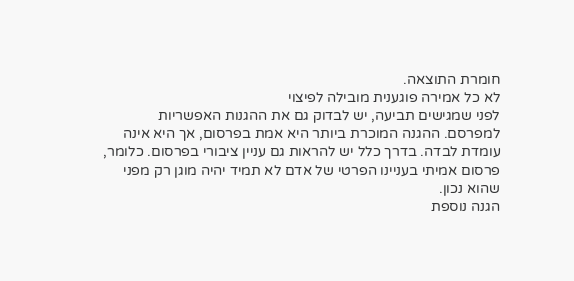חומרת התוצאה.
לא כל אמירה פוגענית מובילה לפיצוי
לפני שמגישים תביעה, יש לבדוק גם את ההגנות האפשריות למפרסם. ההגנה המוכרת ביותר היא אמת בפרסום, אך היא אינה עומדת לבדה. בדרך כלל יש להראות גם עניין ציבורי בפרסום. כלומר, פרסום אמיתי בעניינו הפרטי של אדם לא תמיד יהיה מוגן רק מפני שהוא נכון.
הגנה נוספת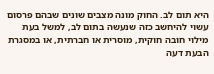היא תום לב. החוק מונה מצבים שונים שבהם פרסום עשוי להיחשב כזה שנעשה בתום לב, למשל בעת מילוי חובה חוקית, מוסרית או חברתית, או במסגרת הבעת דעה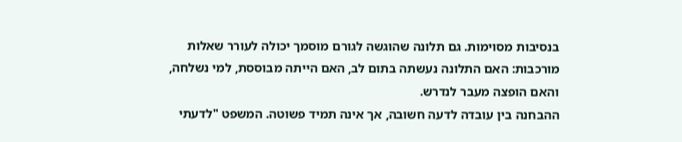בנסיבות מסוימות. גם תלונה שהוגשה לגורם מוסמך יכולה לעורר שאלות מורכבות: האם התלונה נעשתה בתום לב, האם הייתה מבוססת, למי נשלחה, והאם הופצה מעבר לנדרש.
ההבחנה בין עובדה לדעה חשובה, אך אינה תמיד פשוטה. המשפט "לדעתי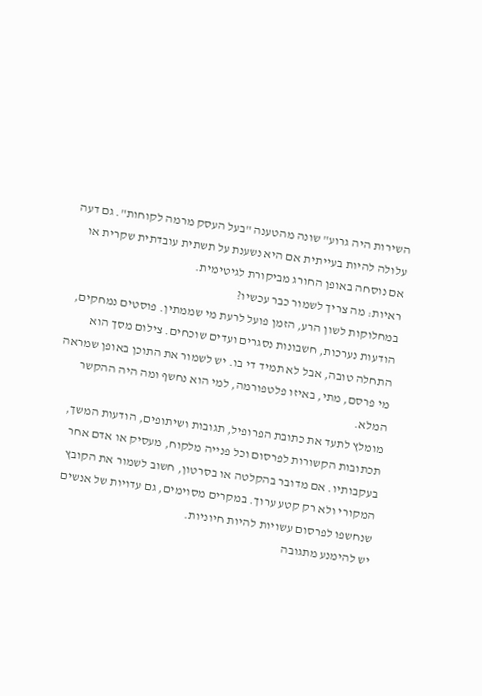השירות היה גרוע" שונה מהטענה "בעל העסק מרמה לקוחות". גם דעה עלולה להיות בעייתית אם היא נשענת על תשתית עובדתית שקרית או אם נוסחה באופן החורג מביקורת לגיטימית.
ראיות: מה צריך לשמור כבר עכשיו?
במחלוקות לשון הרע, הזמן פועל לרעת מי שממתין. פוסטים נמחקים, הודעות נערכות, חשבונות נסגרים ועדים שוכחים. צילום מסך הוא התחלה טובה, אבל לא תמיד די בו. יש לשמור את התוכן באופן שמראה מי פרסם, מתי, באיזו פלטפורמה, למי הוא נחשף ומה היה ההקשר המלא.
מומלץ לתעד את כתובת הפרופיל, תגובות ושיתופים, הודעות המשך, תכתובות הקשורות לפרסום וכל פנייה מלקוח, מעסיק או אדם אחר בעקבותיו. אם מדובר בהקלטה או בסרטון, חשוב לשמור את הקובץ המקורי ולא רק קטע ערוך. במקרים מסוימים, גם עדויות של אנשים שנחשפו לפרסום עשויות להיות חיוניות.
יש להימנע מתגובה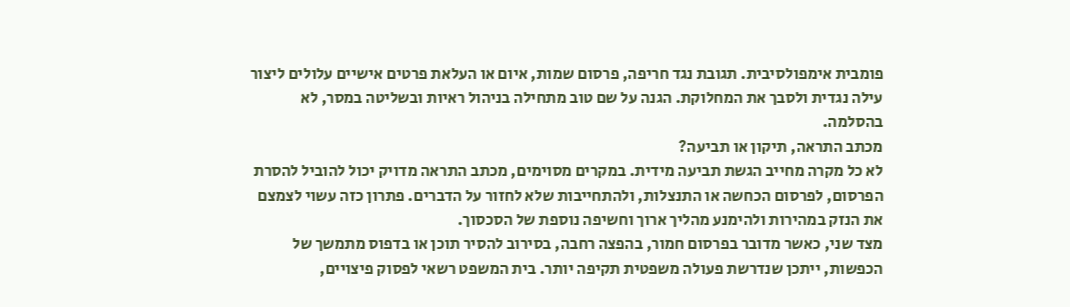פומבית אימפולסיבית. תגובת נגד חריפה, פרסום שמות, איום או העלאת פרטים אישיים עלולים ליצור עילה נגדית ולסבך את המחלוקת. הגנה על שם טוב מתחילה בניהול ראיות ובשליטה במסר, לא בהסלמה.
מכתב התראה, תיקון או תביעה?
לא כל מקרה מחייב הגשת תביעה מידית. במקרים מסוימים, מכתב התראה מדויק יכול להוביל להסרת הפרסום, לפרסום הכחשה או התנצלות, ולהתחייבות שלא לחזור על הדברים. פתרון כזה עשוי לצמצם את הנזק במהירות ולהימנע מהליך ארוך וחשיפה נוספת של הסכסוך.
מצד שני, כאשר מדובר בפרסום חמור, בהפצה רחבה, בסירוב להסיר תוכן או בדפוס מתמשך של הכפשות, ייתכן שנדרשת פעולה משפטית תקיפה יותר. בית המשפט רשאי לפסוק פיצויים,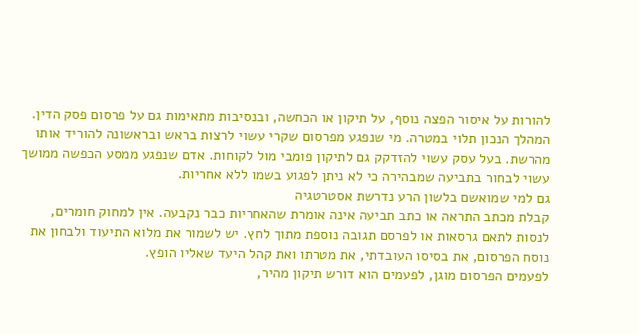להורות על איסור הפצה נוסף, על תיקון או הכחשה, ובנסיבות מתאימות גם על פרסום פסק הדין.
המהלך הנכון תלוי במטרה. מי שנפגע מפרסום שקרי עשוי לרצות בראש ובראשונה להוריד אותו מהרשת. בעל עסק עשוי להזדקק גם לתיקון פומבי מול לקוחות. אדם שנפגע ממסע הכפשה ממושך עשוי לבחור בתביעה שמבהירה כי לא ניתן לפגוע בשמו ללא אחריות.
גם למי שמואשם בלשון הרע נדרשת אסטרטגיה
קבלת מכתב התראה או כתב תביעה אינה אומרת שהאחריות כבר נקבעה. אין למחוק חומרים, לנסות לתאם גרסאות או לפרסם תגובה נוספת מתוך לחץ. יש לשמור את מלוא התיעוד ולבחון את נוסח הפרסום, את בסיסו העובדתי, את מטרתו ואת קהל היעד שאליו הופץ.
לפעמים הפרסום מוגן, לפעמים הוא דורש תיקון מהיר,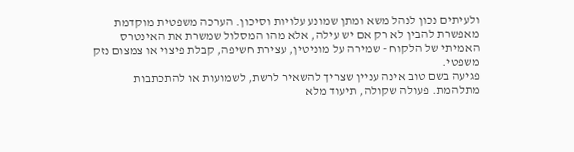ולעיתים נכון לנהל משא ומתן שמונע עלויות וסיכון. הערכה משפטית מוקדמת מאפשרת להבין לא רק אם יש עילה, אלא מהו המסלול שמשרת את האינטרס האמיתי של הלקוח - שמירה על מוניטין, עצירת חשיפה, קבלת פיצוי או צמצום נזק משפטי.
פגיעה בשם טוב אינה עניין שצריך להשאיר לרשת, לשמועות או להתכתבות מתלהמת. פעולה שקולה, תיעוד מלא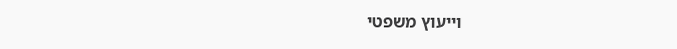וייעוץ משפטי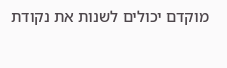מוקדם יכולים לשנות את נקודת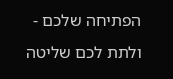הפתיחה שלכם - ולתת לכם שליטה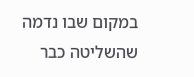במקום שבו נדמה שהשליטה כבר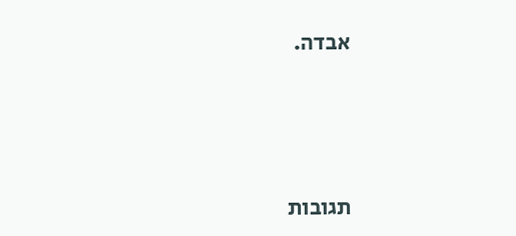אבדה.




תגובות